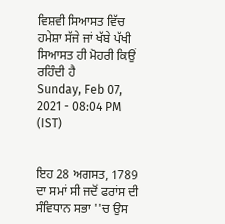ਵਿਸ਼ਵੀ ਸਿਆਸਤ ਵਿੱਚ ਹਮੇਸ਼ਾ ਸੱਜੇ ਜਾਂ ਖੱਬੇ ਪੱਖੀ ਸਿਆਸਤ ਹੀ ਮੋਹਰੀ ਕਿਉਂ ਰਹਿੰਦੀ ਹੈ
Sunday, Feb 07, 2021 - 08:04 PM (IST)


ਇਹ 28 ਅਗਸਤ, 1789 ਦਾ ਸਮਾਂ ਸੀ ਜਦੋਂ ਫਰਾਂਸ ਦੀ ਸੰਵਿਧਾਨ ਸਭਾ ''ਚ ਉਸ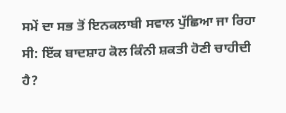ਸਮੇਂ ਦਾ ਸਭ ਤੋਂ ਇਨਕਲਾਬੀ ਸਵਾਲ ਪੁੱਛਿਆ ਜਾ ਰਿਹਾ ਸੀ: ਇੱਕ ਬਾਦਸ਼ਾਹ ਕੋਲ ਕਿੰਨੀ ਸ਼ਕਤੀ ਹੋਣੀ ਚਾਹੀਦੀ ਹੈ?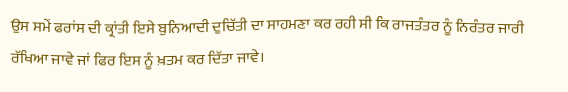ਉਸ ਸਮੇਂ ਫਰਾਂਸ ਦੀ ਕ੍ਰਾਂਤੀ ਇਸੇ ਬੁਨਿਆਦੀ ਦੁਚਿੱਤੀ ਦਾ ਸਾਹਮਣਾ ਕਰ ਰਹੀ ਸੀ ਕਿ ਰਾਜਤੰਤਰ ਨੂੰ ਨਿਰੰਤਰ ਜਾਰੀ ਰੱਖਿਆ ਜਾਵੇ ਜਾਂ ਫਿਰ ਇਸ ਨੂੰ ਖ਼ਤਮ ਕਰ ਦਿੱਤਾ ਜਾਵੇ।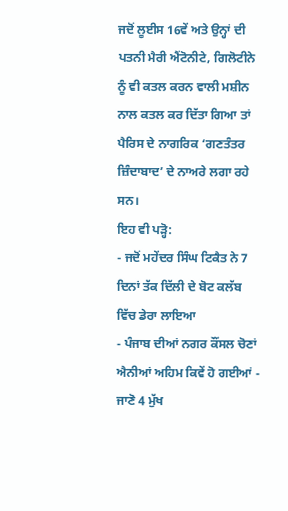ਜਦੋਂ ਲੂਈਸ 16ਵੇਂ ਅਤੇ ਉਨ੍ਹਾਂ ਦੀ ਪਤਨੀ ਮੈਰੀ ਐਂਟੋਨੀਟੇ, ਗਿਲੋਟੀਨੇ ਨੂੰ ਵੀ ਕਤਲ ਕਰਨ ਵਾਲੀ ਮਸ਼ੀਨ ਨਾਲ ਕਤਲ ਕਰ ਦਿੱਤਾ ਗਿਆ ਤਾਂ ਪੈਰਿਸ ਦੇ ਨਾਗਰਿਕ ‘ਗਣਤੰਤਰ ਜ਼ਿੰਦਾਬਾਦ’ ਦੇ ਨਾਅਰੇ ਲਗਾ ਰਹੇ ਸਨ।
ਇਹ ਵੀ ਪੜ੍ਹੋ:
- ਜਦੋਂ ਮਹੇਂਦਰ ਸਿੰਘ ਟਿਕੈਤ ਨੇ 7 ਦਿਨਾਂ ਤੱਕ ਦਿੱਲੀ ਦੇ ਬੋਟ ਕਲੱਬ ਵਿੱਚ ਡੇਰਾ ਲਾਇਆ
- ਪੰਜਾਬ ਦੀਆਂ ਨਗਰ ਕੌਂਸਲ ਚੋਣਾਂ ਐਨੀਆਂ ਅਹਿਮ ਕਿਵੇਂ ਹੋ ਗਈਆਂ - ਜਾਣੋ 4 ਮੁੱਖ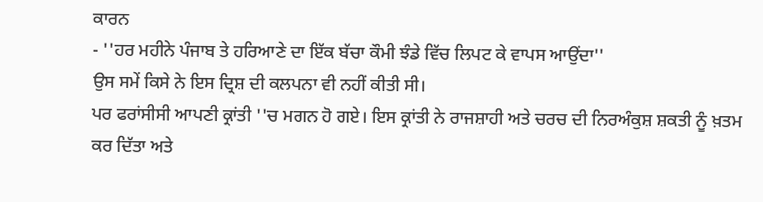ਕਾਰਨ
- ''ਹਰ ਮਹੀਨੇ ਪੰਜਾਬ ਤੇ ਹਰਿਆਣੇ ਦਾ ਇੱਕ ਬੱਚਾ ਕੌਮੀ ਝੰਡੇ ਵਿੱਚ ਲਿਪਟ ਕੇ ਵਾਪਸ ਆਉਂਦਾ''
ਉਸ ਸਮੇਂ ਕਿਸੇ ਨੇ ਇਸ ਦ੍ਰਿਸ਼ ਦੀ ਕਲਪਨਾ ਵੀ ਨਹੀਂ ਕੀਤੀ ਸੀ।
ਪਰ ਫਰਾਂਸੀਸੀ ਆਪਣੀ ਕ੍ਰਾਂਤੀ ''ਚ ਮਗਨ ਹੋ ਗਏ। ਇਸ ਕ੍ਰਾਂਤੀ ਨੇ ਰਾਜਸ਼ਾਹੀ ਅਤੇ ਚਰਚ ਦੀ ਨਿਰਅੰਕੁਸ਼ ਸ਼ਕਤੀ ਨੂੰ ਖ਼ਤਮ ਕਰ ਦਿੱਤਾ ਅਤੇ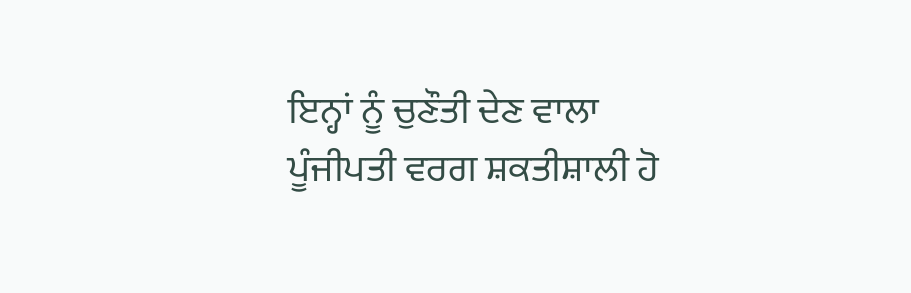ਇਨ੍ਹਾਂ ਨੂੰ ਚੁਣੌਤੀ ਦੇਣ ਵਾਲਾ ਪੂੰਜੀਪਤੀ ਵਰਗ ਸ਼ਕਤੀਸ਼ਾਲੀ ਹੋ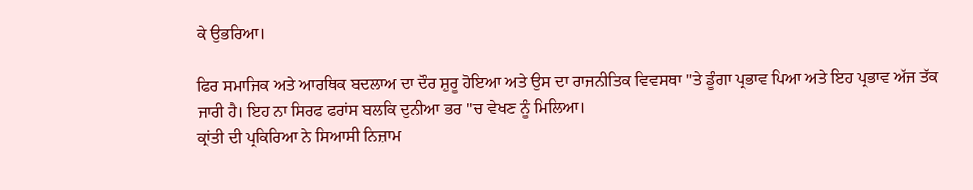ਕੇ ਉਭਰਿਆ।

ਫਿਰ ਸਮਾਜਿਕ ਅਤੇ ਆਰਥਿਕ ਬਦਲਾਅ ਦਾ ਦੌਰ ਸ਼ੁਰੂ ਹੋਇਆ ਅਤੇ ਉਸ ਦਾ ਰਾਜਨੀਤਿਕ ਵਿਵਸਥਾ ''ਤੇ ਡੂੰਗਾ ਪ੍ਰਭਾਵ ਪਿਆ ਅਤੇ ਇਹ ਪ੍ਰਭਾਵ ਅੱਜ ਤੱਕ ਜਾਰੀ ਹੈ। ਇਹ ਨਾ ਸਿਰਫ ਫਰਾਂਸ ਬਲਕਿ ਦੁਨੀਆ ਭਰ ''ਚ ਵੇਖਣ ਨੂੰ ਮਿਲਿਆ।
ਕ੍ਰਾਂਤੀ ਦੀ ਪ੍ਰਕਿਰਿਆ ਨੇ ਸਿਆਸੀ ਨਿਜ਼ਾਮ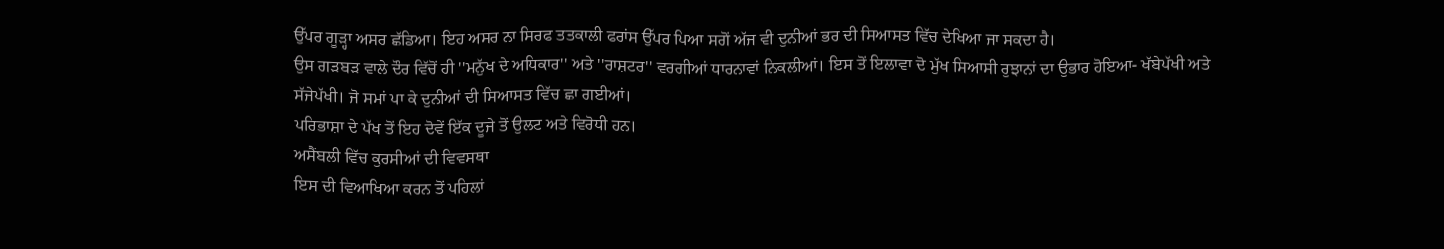ਉੱਪਰ ਗੂੜ੍ਹਾ ਅਸਰ ਛੱਡਿਆ। ਇਹ ਅਸਰ ਨਾ ਸਿਰਫ ਤਤਕਾਲੀ ਫਰਾਂਸ ਉੱਪਰ ਪਿਆ ਸਗੋਂ ਅੱਜ ਵੀ ਦੁਨੀਆਂ ਭਰ ਦੀ ਸਿਆਸਤ ਵਿੱਚ ਦੇਖਿਆ ਜਾ ਸਕਦਾ ਹੈ।
ਉਸ ਗੜਬੜ ਵਾਲੇ ਦੌਰ ਵਿੱਚੋਂ ਹੀ ''ਮਨੁੱਖ ਦੇ ਅਧਿਕਾਰ'' ਅਤੇ ''ਰਾਸ਼ਟਰ'' ਵਰਗੀਆਂ ਧਾਰਨਾਵਾਂ ਨਿਕਲੀਆਂ। ਇਸ ਤੋਂ ਇਲਾਵਾ ਦੋ ਮੁੱਖ ਸਿਆਸੀ ਰੁਝਾਨਾਂ ਦਾ ਉਭਾਰ ਹੋਇਆ- ਖੱਬੇਪੱਖੀ ਅਤੇ ਸੱਜੇਪੱਖੀ। ਜੋ ਸਮਾਂ ਪਾ ਕੇ ਦੁਨੀਆਂ ਦੀ ਸਿਆਸਤ ਵਿੱਚ ਛਾ ਗਈਆਂ।
ਪਰਿਭਾਸ਼ਾ ਦੇ ਪੱਖ ਤੋਂ ਇਹ ਦੋਵੇਂ ਇੱਕ ਦੂਜੇ ਤੋਂ ਉਲਟ ਅਤੇ ਵਿਰੋਧੀ ਹਨ।
ਅਸੈਂਬਲੀ ਵਿੱਚ ਕੁਰਸੀਆਂ ਦੀ ਵਿਵਸਥਾ
ਇਸ ਦੀ ਵਿਆਖਿਆ ਕਰਨ ਤੋਂ ਪਹਿਲਾਂ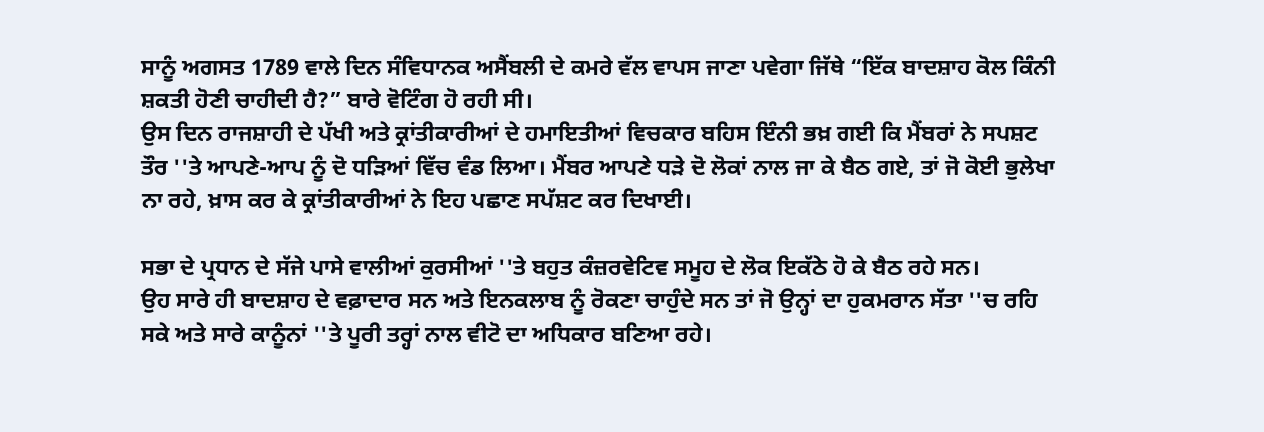ਸਾਨੂੰ ਅਗਸਤ 1789 ਵਾਲੇ ਦਿਨ ਸੰਵਿਧਾਨਕ ਅਸੈਂਬਲੀ ਦੇ ਕਮਰੇ ਵੱਲ ਵਾਪਸ ਜਾਣਾ ਪਵੇਗਾ ਜਿੱਥੇ “ਇੱਕ ਬਾਦਸ਼ਾਹ ਕੋਲ ਕਿੰਨੀ ਸ਼ਕਤੀ ਹੋਣੀ ਚਾਹੀਦੀ ਹੈ?” ਬਾਰੇ ਵੋਟਿੰਗ ਹੋ ਰਹੀ ਸੀ।
ਉਸ ਦਿਨ ਰਾਜਸ਼ਾਹੀ ਦੇ ਪੱਖੀ ਅਤੇ ਕ੍ਰਾਂਤੀਕਾਰੀਆਂ ਦੇ ਹਮਾਇਤੀਆਂ ਵਿਚਕਾਰ ਬਹਿਸ ਇੰਨੀ ਭਖ਼ ਗਈ ਕਿ ਮੈਂਬਰਾਂ ਨੇ ਸਪਸ਼ਟ ਤੌਰ ''ਤੇ ਆਪਣੇ-ਆਪ ਨੂੰ ਦੋ ਧੜਿਆਂ ਵਿੱਚ ਵੰਡ ਲਿਆ। ਮੈਂਬਰ ਆਪਣੇ ਧੜੇ ਦੋ ਲੋਕਾਂ ਨਾਲ ਜਾ ਕੇ ਬੈਠ ਗਏ, ਤਾਂ ਜੋ ਕੋਈ ਭੁਲੇਖਾ ਨਾ ਰਹੇ, ਖ਼ਾਸ ਕਰ ਕੇ ਕ੍ਰਾਂਤੀਕਾਰੀਆਂ ਨੇ ਇਹ ਪਛਾਣ ਸਪੱਸ਼ਟ ਕਰ ਦਿਖਾਈ।

ਸਭਾ ਦੇ ਪ੍ਰਧਾਨ ਦੇ ਸੱਜੇ ਪਾਸੇ ਵਾਲੀਆਂ ਕੁਰਸੀਆਂ ''ਤੇ ਬਹੁਤ ਕੰਜ਼ਰਵੇਟਿਵ ਸਮੂਹ ਦੇ ਲੋਕ ਇਕੱਠੇ ਹੋ ਕੇ ਬੈਠ ਰਹੇ ਸਨ।
ਉਹ ਸਾਰੇ ਹੀ ਬਾਦਸ਼ਾਹ ਦੇ ਵਫ਼ਾਦਾਰ ਸਨ ਅਤੇ ਇਨਕਲਾਬ ਨੂੰ ਰੋਕਣਾ ਚਾਹੁੰਦੇ ਸਨ ਤਾਂ ਜੋ ਉਨ੍ਹਾਂ ਦਾ ਹੁਕਮਰਾਨ ਸੱਤਾ ''ਚ ਰਹਿ ਸਕੇ ਅਤੇ ਸਾਰੇ ਕਾਨੂੰਨਾਂ ''ਤੇ ਪੂਰੀ ਤਰ੍ਹਾਂ ਨਾਲ ਵੀਟੋ ਦਾ ਅਧਿਕਾਰ ਬਣਿਆ ਰਹੇ।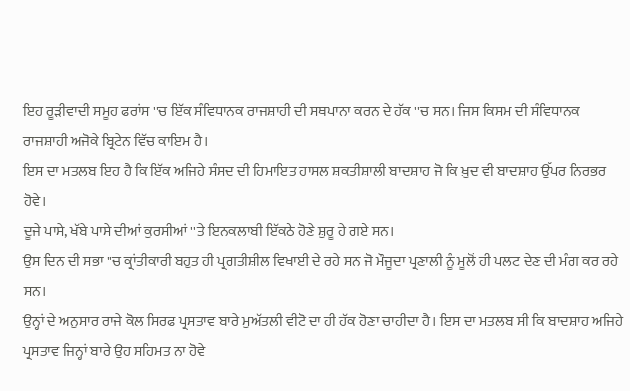ਇਹ ਰੂੜੀਵਾਦੀ ਸਮੂਹ ਫਰਾਂਸ ''ਚ ਇੱਕ ਸੰਵਿਧਾਨਕ ਰਾਜਸ਼ਾਹੀ ਦੀ ਸਥਪਾਨਾ ਕਰਨ ਦੇ ਹੱਕ ''ਚ ਸਨ। ਜਿਸ ਕਿਸਮ ਦੀ ਸੰਵਿਧਾਨਕ ਰਾਜਸ਼ਾਹੀ ਅਜੋਕੇ ਬ੍ਰਿਟੇਨ ਵਿੱਚ ਕਾਇਮ ਹੈ।
ਇਸ ਦਾ ਮਤਲਬ ਇਹ ਹੈ ਕਿ ਇੱਕ ਅਜਿਹੇ ਸੰਸਦ ਦੀ ਹਿਮਾਇਤ ਹਾਸਲ ਸ਼ਕਤੀਸ਼ਾਲੀ ਬਾਦਸ਼ਾਹ ਜੋ ਕਿ ਖ਼ੁਦ ਵੀ ਬਾਦਸ਼ਾਹ ਉੱਪਰ ਨਿਰਭਰ ਹੋਵੇ।
ਦੂਜੇ ਪਾਸੇ, ਖੱਬੇ ਪਾਸੇ ਦੀਆਂ ਕੁਰਸੀਆਂ ''ਤੇ ਇਨਕਲਾਬੀ ਇੱਕਠੇ ਹੋਣੇ ਸ਼ੁਰੂ ਹੇ ਗਏ ਸਨ।
ਉਸ ਦਿਨ ਦੀ ਸਭਾ ''ਚ ਕ੍ਰਾਂਤੀਕਾਰੀ ਬਹੁਤ ਹੀ ਪ੍ਰਗਤੀਸ਼ੀਲ ਵਿਖਾਈ ਦੇ ਰਹੇ ਸਨ ਜੋ ਮੌਜੂਦਾ ਪ੍ਰਣਾਲੀ ਨੂੰ ਮੂਲੋਂ ਹੀ ਪਲਟ ਦੇਣ ਦੀ ਮੰਗ ਕਰ ਰਹੇ ਸਨ।
ਉਨ੍ਹਾਂ ਦੇ ਅਨੁਸਾਰ ਰਾਜੇ ਕੋਲ ਸਿਰਫ ਪ੍ਰਸਤਾਵ ਬਾਰੇ ਮੁਅੱਤਲੀ ਵੀਟੋ ਦਾ ਹੀ ਹੱਕ ਹੋਣਾ ਚਾਹੀਦਾ ਹੈ। ਇਸ ਦਾ ਮਤਲਬ ਸੀ ਕਿ ਬਾਦਸ਼ਾਹ ਅਜਿਹੇ ਪ੍ਰਸਤਾਵ ਜਿਨ੍ਹਾਂ ਬਾਰੇ ਉਹ ਸਹਿਮਤ ਨਾ ਹੋਵੇ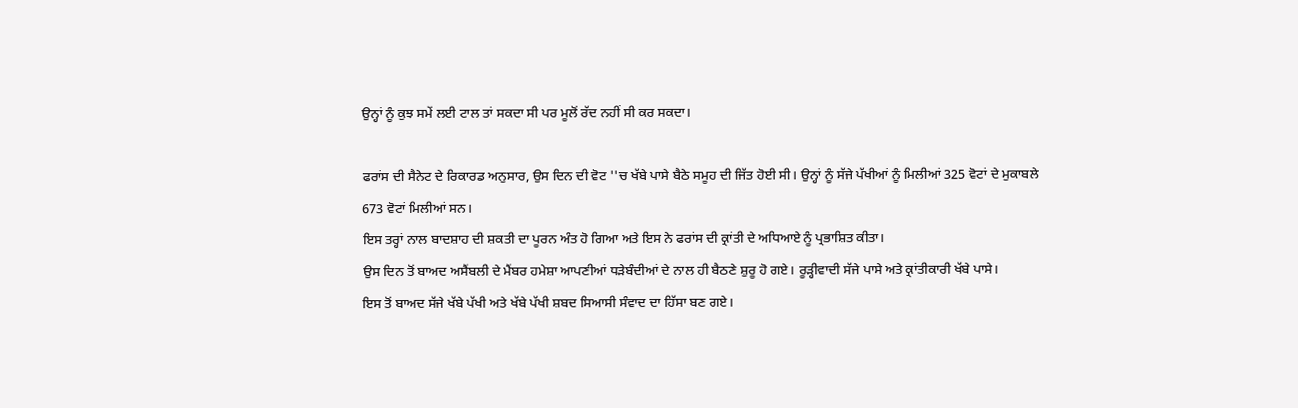ਉਨ੍ਹਾਂ ਨੂੰ ਕੁਝ ਸਮੇਂ ਲਈ ਟਾਲ ਤਾਂ ਸਕਦਾ ਸੀ ਪਰ ਮੂਲੋਂ ਰੱਦ ਨਹੀਂ ਸੀ ਕਰ ਸਕਦਾ।

ਫਰਾਂਸ ਦੀ ਸੈਨੇਟ ਦੇ ਰਿਕਾਰਡ ਅਨੁਸਾਰ, ਉਸ ਦਿਨ ਦੀ ਵੋਟ ''ਚ ਖੱਬੇ ਪਾਸੇ ਬੈਠੇ ਸਮੂਹ ਦੀ ਜਿੱਤ ਹੋਈ ਸੀ। ਉਨ੍ਹਾਂ ਨੂੰ ਸੱਜੇ ਪੱਖੀਆਂ ਨੂੰ ਮਿਲੀਆਂ 325 ਵੋਟਾਂ ਦੇ ਮੁਕਾਬਲੇ 673 ਵੋਟਾਂ ਮਿਲੀਆਂ ਸਨ।
ਇਸ ਤਰ੍ਹਾਂ ਨਾਲ ਬਾਦਸ਼ਾਹ ਦੀ ਸ਼ਕਤੀ ਦਾ ਪੂਰਨ ਅੰਤ ਹੋ ਗਿਆ ਅਤੇ ਇਸ ਨੇ ਫਰਾਂਸ ਦੀ ਕ੍ਰਾਂਤੀ ਦੇ ਅਧਿਆਏ ਨੂੰ ਪ੍ਰਭਾਸ਼ਿਤ ਕੀਤਾ।
ਉਸ ਦਿਨ ਤੋਂ ਬਾਅਦ ਅਸੈਂਬਲੀ ਦੇ ਮੈਂਬਰ ਹਮੇਸ਼ਾ ਆਪਣੀਆਂ ਧੜੇਬੰਦੀਆਂ ਦੇ ਨਾਲ ਹੀ ਬੈਠਣੇ ਸ਼ੁਰੂ ਹੋ ਗਏ। ਰੂੜ੍ਹੀਵਾਦੀ ਸੱਜੇ ਪਾਸੇ ਅਤੇ ਕ੍ਰਾਂਤੀਕਾਰੀ ਖੱਬੇ ਪਾਸੇ।
ਇਸ ਤੋਂ ਬਾਅਦ ਸੱਜੇ ਖੱਬੇ ਪੱਖੀ ਅਤੇ ਖੱਬੇ ਪੱਖੀ ਸ਼ਬਦ ਸਿਆਸੀ ਸੰਵਾਦ ਦਾ ਹਿੱਸਾ ਬਣ ਗਏ।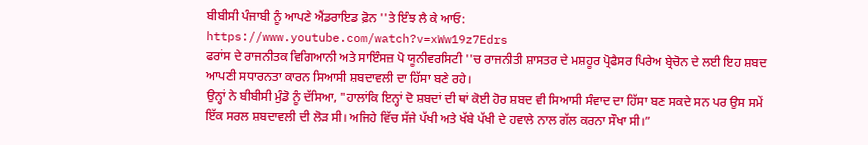ਬੀਬੀਸੀ ਪੰਜਾਬੀ ਨੂੰ ਆਪਣੇ ਐਂਡਰਾਇਡ ਫ਼ੋਨ ''ਤੇ ਇੰਝ ਲੈ ਕੇ ਆਓ:
https://www.youtube.com/watch?v=xWw19z7Edrs
ਫਰਾਂਸ ਦੇ ਰਾਜਨੀਤਕ ਵਿਗਿਆਨੀ ਅਤੇ ਸਾਇੰਸਜ਼ ਪੋ ਯੂਨੀਵਰਸਿਟੀ ''ਚ ਰਾਜਨੀਤੀ ਸ਼ਾਸਤਰ ਦੇ ਮਸ਼ਹੂਰ ਪ੍ਰੋਫੈਸਰ ਪਿਰੇਅ ਬ੍ਰੇਚੋਨ ਦੇ ਲਈ ਇਹ ਸ਼ਬਦ ਆਪਣੀ ਸਧਾਰਨਤਾ ਕਾਰਨ ਸਿਆਸੀ ਸ਼ਬਦਾਵਲੀ ਦਾ ਹਿੱਸਾ ਬਣੇ ਰਹੇ।
ਉਨ੍ਹਾਂ ਨੇ ਬੀਬੀਸੀ ਮੁੰਡੋ ਨੂੰ ਦੱਸਿਆ, "ਹਾਲਾਂਕਿ ਇਨ੍ਹਾਂ ਦੋ ਸ਼ਬਦਾਂ ਦੀ ਥਾਂ ਕੋਈ ਹੋਰ ਸ਼ਬਦ ਵੀ ਸਿਆਸੀ ਸੰਵਾਦ ਦਾ ਹਿੱਸਾ ਬਣ ਸਕਦੇ ਸਨ ਪਰ ਉਸ ਸਮੇਂ ਇੱਕ ਸਰਲ ਸ਼ਬਦਾਵਲੀ ਦੀ ਲੋੜ ਸੀ। ਅਜਿਹੇ ਵਿੱਚ ਸੱਜੇ ਪੱਖੀ ਅਤੇ ਖੱਬੇ ਪੱਖੀ ਦੇ ਹਵਾਲੇ ਨਾਲ ਗੱਲ ਕਰਨਾ ਸੌਖਾ ਸੀ।”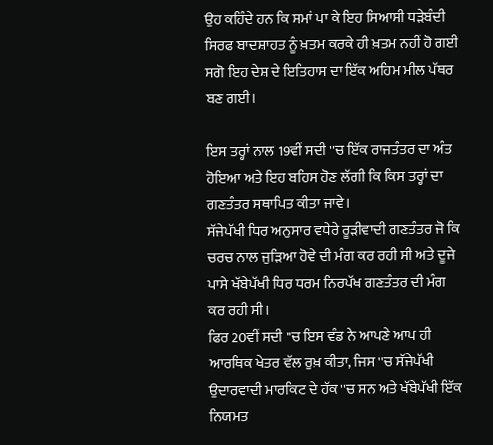ਉਹ ਕਹਿੰਦੇ ਹਨ ਕਿ ਸਮਾਂ ਪਾ ਕੇ ਇਹ ਸਿਆਸੀ ਧੜੇਬੰਦੀ ਸਿਰਫ ਬਾਦਸ਼ਾਹਤ ਨੂੰ ਖ਼ਤਮ ਕਰਕੇ ਹੀ ਖ਼ਤਮ ਨਹੀਂ ਹੋ ਗਈ ਸਗੋ ਇਹ ਦੇਸ਼ ਦੇ ਇਤਿਹਾਸ ਦਾ ਇੱਕ ਅਹਿਮ ਮੀਲ ਪੱਥਰ ਬਣ ਗਈ।

ਇਸ ਤਰ੍ਹਾਂ ਨਾਲ 19ਵੀਂ ਸਦੀ ''ਚ ਇੱਕ ਰਾਜਤੰਤਰ ਦਾ ਅੰਤ ਹੋਇਆ ਅਤੇ ਇਹ ਬਹਿਸ ਹੋਣ ਲੱਗੀ ਕਿ ਕਿਸ ਤਰ੍ਹਾਂ ਦਾ ਗਣਤੰਤਰ ਸਥਾਪਿਤ ਕੀਤਾ ਜਾਵੇ।
ਸੱਜੇਪੱਖੀ ਧਿਰ ਅਨੁਸਾਰ ਵਧੇਰੇ ਰੂੜੀਵਾਦੀ ਗਣਤੰਤਰ ਜੋ ਕਿ ਚਰਚ ਨਾਲ ਜੁੜਿਆ ਹੋਵੇ ਦੀ ਮੰਗ ਕਰ ਰਹੀ ਸੀ ਅਤੇ ਦੂਜੇ ਪਾਸੇ ਖੱਬੇਪੱਖੀ ਧਿਰ ਧਰਮ ਨਿਰਪੱਖ ਗਣਤੰਤਰ ਦੀ ਮੰਗ ਕਰ ਰਹੀ ਸੀ।
ਫਿਰ 20ਵੀਂ ਸਦੀ ''ਚ ਇਸ ਵੰਡ ਨੇ ਆਪਣੇ ਆਪ ਹੀ ਆਰਥਿਕ ਖੇਤਰ ਵੱਲ ਰੁਖ਼ ਕੀਤਾ, ਜਿਸ ''ਚ ਸੱਜੇਪੱਖੀ ਉਦਾਰਵਾਦੀ ਮਾਰਕਿਟ ਦੇ ਹੱਕ ''ਚ ਸਨ ਅਤੇ ਖੱਬੇਪੱਖੀ ਇੱਕ ਨਿਯਮਤ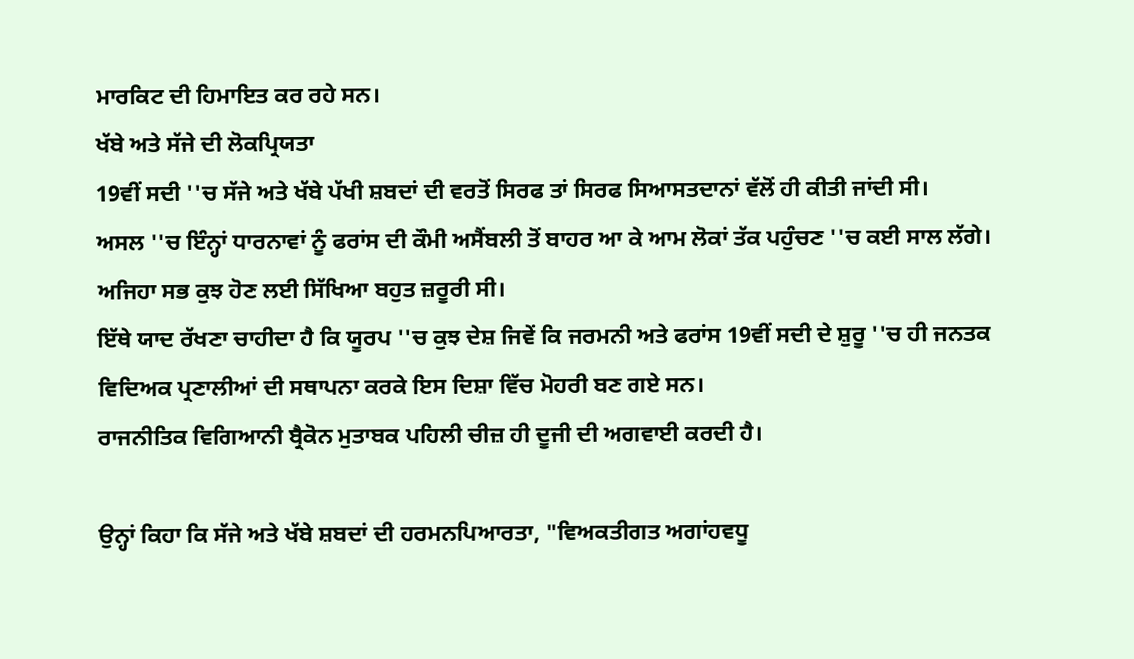ਮਾਰਕਿਟ ਦੀ ਹਿਮਾਇਤ ਕਰ ਰਹੇ ਸਨ।
ਖੱਬੇ ਅਤੇ ਸੱਜੇ ਦੀ ਲੋਕਪ੍ਰਿਯਤਾ
19ਵੀਂ ਸਦੀ ''ਚ ਸੱਜੇ ਅਤੇ ਖੱਬੇ ਪੱਖੀ ਸ਼ਬਦਾਂ ਦੀ ਵਰਤੋਂ ਸਿਰਫ ਤਾਂ ਸਿਰਫ ਸਿਆਸਤਦਾਨਾਂ ਵੱਲੋਂ ਹੀ ਕੀਤੀ ਜਾਂਦੀ ਸੀ।
ਅਸਲ ''ਚ ਇੰਨ੍ਹਾਂ ਧਾਰਨਾਵਾਂ ਨੂੰ ਫਰਾਂਸ ਦੀ ਕੌਮੀ ਅਸੈਂਬਲੀ ਤੋਂ ਬਾਹਰ ਆ ਕੇ ਆਮ ਲੋਕਾਂ ਤੱਕ ਪਹੁੰਚਣ ''ਚ ਕਈ ਸਾਲ ਲੱਗੇ।
ਅਜਿਹਾ ਸਭ ਕੁਝ ਹੋਣ ਲਈ ਸਿੱਖਿਆ ਬਹੁਤ ਜ਼ਰੂਰੀ ਸੀ।
ਇੱਥੇ ਯਾਦ ਰੱਖਣਾ ਚਾਹੀਦਾ ਹੈ ਕਿ ਯੂਰਪ ''ਚ ਕੁਝ ਦੇਸ਼ ਜਿਵੇਂ ਕਿ ਜਰਮਨੀ ਅਤੇ ਫਰਾਂਸ 19ਵੀਂ ਸਦੀ ਦੇ ਸ਼ੁਰੂ ''ਚ ਹੀ ਜਨਤਕ ਵਿਦਿਅਕ ਪ੍ਰਣਾਲੀਆਂ ਦੀ ਸਥਾਪਨਾ ਕਰਕੇ ਇਸ ਦਿਸ਼ਾ ਵਿੱਚ ਮੋਹਰੀ ਬਣ ਗਏ ਸਨ।
ਰਾਜਨੀਤਿਕ ਵਿਗਿਆਨੀ ਬ੍ਰੈਕੋਨ ਮੁਤਾਬਕ ਪਹਿਲੀ ਚੀਜ਼ ਹੀ ਦੂਜੀ ਦੀ ਅਗਵਾਈ ਕਰਦੀ ਹੈ।

ਉਨ੍ਹਾਂ ਕਿਹਾ ਕਿ ਸੱਜੇ ਅਤੇ ਖੱਬੇ ਸ਼ਬਦਾਂ ਦੀ ਹਰਮਨਪਿਆਰਤਾ, "ਵਿਅਕਤੀਗਤ ਅਗਾਂਹਵਧੂ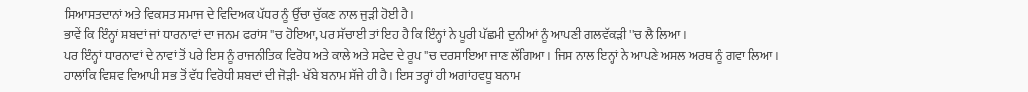ਸਿਆਸਤਦਾਨਾਂ ਅਤੇ ਵਿਕਸਤ ਸਮਾਜ ਦੇ ਵਿਦਿਅਕ ਪੱਧਰ ਨੂੰ ਉੱਚਾ ਚੁੱਕਣ ਨਾਲ ਜੁੜੀ ਹੋਈ ਹੈ।
ਭਾਵੇਂ ਕਿ ਇੰਨ੍ਹਾਂ ਸ਼ਬਦਾਂ ਜਾਂ ਧਾਰਨਾਵਾਂ ਦਾ ਜਨਮ ਫਰਾਂਸ ''ਚ ਹੋਇਆ, ਪਰ ਸੱਚਾਈ ਤਾਂ ਇਹ ਹੈ ਕਿ ਇੰਨ੍ਹਾਂ ਨੇ ਪੂਰੀ ਪੱਛਮੀ ਦੁਨੀਆਂ ਨੂੰ ਆਪਣੀ ਗਲਵੱਕੜੀ ''ਚ ਲੈ ਲਿਆ।
ਪਰ ਇੰਨ੍ਹਾਂ ਧਾਰਨਾਵਾਂ ਦੇ ਨਾਵਾਂ ਤੋਂ ਪਰੇ ਇਸ ਨੂੰ ਰਾਜਨੀਤਿਕ ਵਿਰੋਧ ਅਤੇ ਕਾਲੇ ਅਤੇ ਸਫੇਦ ਦੇ ਰੂਪ ''ਚ ਦਰਸਾਇਆ ਜਾਣ ਲੱਗਿਆ। ਜਿਸ ਨਾਲ ਇਨ੍ਹਾਂ ਨੇ ਆਪਣੇ ਅਸਲ ਅਰਥ ਨੂੰ ਗਵਾ ਲਿਆ।
ਹਾਲਾਂਕਿ ਵਿਸ਼ਵ ਵਿਆਪੀ ਸਭ ਤੋਂ ਵੱਧ ਵਿਰੋਧੀ ਸ਼ਬਦਾਂ ਦੀ ਜੋੜੀ- ਖੱਬੇ ਬਨਾਮ ਸੱਜੇ ਹੀ ਹੈ। ਇਸ ਤਰ੍ਹਾਂ ਹੀ ਅਗਾਂਹਵਧੂ ਬਨਾਮ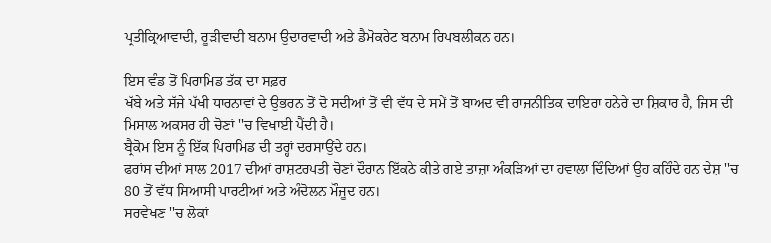ਪ੍ਰਤੀਕ੍ਰਿਆਵਾਦੀ, ਰੂੜੀਵਾਦੀ ਬਨਾਮ ਉਦਾਰਵਾਦੀ ਅਤੇ ਡੈਮੋਕਰੇਟ ਬਨਾਮ ਰਿਪਬਲੀਕਨ ਹਨ।

ਇਸ ਵੰਡ ਤੋਂ ਪਿਰਾਮਿਡ ਤੱਕ ਦਾ ਸਫ਼ਰ
ਖੱਬੇ ਅਤੇ ਸੱਜੇ ਪੱਖੀ ਧਾਰਨਾਵਾਂ ਦੇ ਉਭਰਨ ਤੋਂ ਦੋ ਸਦੀਆਂ ਤੋਂ ਵੀ ਵੱਧ ਦੇ ਸਮੇਂ ਤੋਂ ਬਾਅਦ ਵੀ ਰਾਜਨੀਤਿਕ ਦਾਇਰਾ ਹਨੇਰੇ ਦਾ ਸ਼ਿਕਾਰ ਹੈ, ਜਿਸ ਦੀ ਮਿਸਾਲ ਅਕਸਰ ਹੀ ਚੋਣਾਂ ''ਚ ਵਿਖਾਈ ਪੈਂਦੀ ਹੈ।
ਬ੍ਰੈਕੋਮ ਇਸ ਨੂੰ ਇੱਕ ਪਿਰਾਮਿਡ ਦੀ ਤਰ੍ਹਾਂ ਦਰਸਾਉਂਦੇ ਹਨ।
ਫਰਾਂਸ ਦੀਆਂ ਸਾਲ 2017 ਦੀਆਂ ਰਾਸ਼ਟਰਪਤੀ ਚੋਣਾਂ ਦੌਰਾਨ ਇੱਕਠੇ ਕੀਤੇ ਗਏ ਤਾਜ਼ਾ ਅੰਕੜਿਆਂ ਦਾ ਹਵਾਲਾ ਦਿੰਦਿਆਂ ਉਹ ਕਹਿੰਦੇ ਹਨ ਦੇਸ਼ ''ਚ 80 ਤੋਂ ਵੱਧ ਸਿਆਸੀ ਪਾਰਟੀਆਂ ਅਤੇ ਅੰਦੋਲਨ ਮੌਜੂਦ ਹਨ।
ਸਰਵੇਖਣ ''ਚ ਲੋਕਾਂ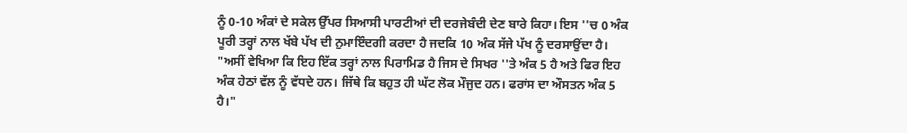ਨੂੰ 0-10 ਅੰਕਾਂ ਦੇ ਸਕੇਲ ਉੱਪਰ ਸਿਆਸੀ ਪਾਰਟੀਆਂ ਦੀ ਦਰਜੇਬੰਦੀ ਦੇਣ ਬਾਰੇ ਕਿਹਾ। ਇਸ ''ਚ 0 ਅੰਕ ਪੂਰੀ ਤਰ੍ਹਾਂ ਨਾਲ ਖੱਬੇ ਪੱਖ ਦੀ ਨੁਮਾਇੰਦਗੀ ਕਰਦਾ ਹੈ ਜਦਕਿ 10 ਅੰਕ ਸੱਜੇ ਪੱਖ ਨੂੰ ਦਰਸਾਉਂਦਾ ਹੈ।
"ਅਸੀਂ ਵੇਖਿਆ ਕਿ ਇਹ ਇੱਕ ਤਰ੍ਹਾਂ ਨਾਲ ਪਿਰਾਮਿਡ ਹੈ ਜਿਸ ਦੇ ਸਿਖਰ ''ਤੇ ਅੰਕ 5 ਹੈ ਅਤੇ ਫਿਰ ਇਹ ਅੰਕ ਹੇਠਾਂ ਵੱਲ ਨੂੰ ਵੱਧਦੇ ਹਨ। ਜਿੱਥੇ ਕਿ ਬਹੁਤ ਹੀ ਘੱਟ ਲੋਕ ਮੌਜੁਦ ਹਨ। ਫਰਾਂਸ ਦਾ ਔਸਤਨ ਅੰਕ 5 ਹੈ।"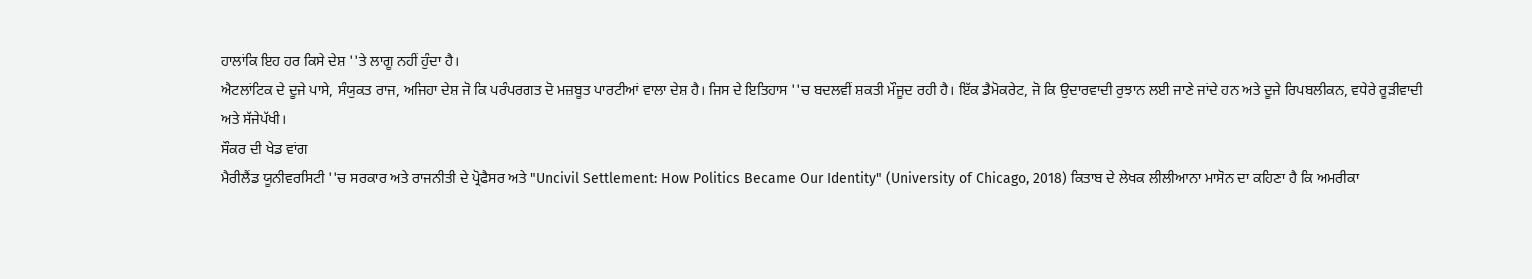ਹਾਲਾਂਕਿ ਇਹ ਹਰ ਕਿਸੇ ਦੇਸ਼ ''ਤੇ ਲਾਗੂ ਨਹੀਂ ਹੁੰਦਾ ਹੈ।
ਐਟਲਾਂਟਿਕ ਦੇ ਦੂਜੇ ਪਾਸੇ, ਸੰਯੁਕਤ ਰਾਜ, ਅਜਿਹਾ ਦੇਸ਼ ਜੋ ਕਿ ਪਰੰਪਰਗਤ ਦੋ ਮਜ਼ਬੂਤ ਪਾਰਟੀਆਂ ਵਾਲਾ ਦੇਸ਼ ਹੈ। ਜਿਸ ਦੇ ਇਤਿਹਾਸ ''ਚ ਬਦਲਵੀਂ ਸ਼ਕਤੀ ਮੌਜੂਦ ਰਹੀ ਹੈ। ਇੱਕ ਡੈਮੋਕਰੇਟ, ਜੋ ਕਿ ਉਦਾਰਵਾਦੀ ਰੁਝਾਨ ਲਈ ਜਾਣੇ ਜਾਂਦੇ ਹਨ ਅਤੇ ਦੂਜੇ ਰਿਪਬਲੀਕਨ, ਵਧੇਰੇ ਰੂੜੀਵਾਦੀ ਅਤੇ ਸੱਜੇਪੱਖੀ।
ਸੌਕਰ ਦੀ ਖੇਡ ਵਾਂਗ
ਮੈਰੀਲੈਂਡ ਯੂਨੀਵਰਸਿਟੀ ''ਚ ਸਰਕਾਰ ਅਤੇ ਰਾਜਨੀਤੀ ਦੇ ਪ੍ਰੋਫੈਸਰ ਅਤੇ "Uncivil Settlement: How Politics Became Our Identity" (University of Chicago, 2018) ਕਿਤਾਬ ਦੇ ਲੇਖਕ ਲੀਲੀਆਨਾ ਮਾਸੋਨ ਦਾ ਕਹਿਣਾ ਹੈ ਕਿ ਅਮਰੀਕਾ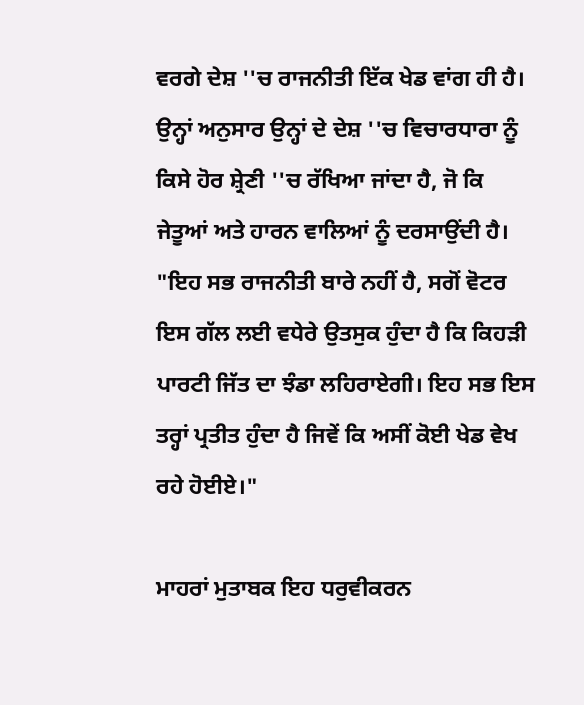ਵਰਗੇ ਦੇਸ਼ ''ਚ ਰਾਜਨੀਤੀ ਇੱਕ ਖੇਡ ਵਾਂਗ ਹੀ ਹੈ।
ਉਨ੍ਹਾਂ ਅਨੁਸਾਰ ਉਨ੍ਹਾਂ ਦੇ ਦੇਸ਼ ''ਚ ਵਿਚਾਰਧਾਰਾ ਨੂੰ ਕਿਸੇ ਹੋਰ ਸ਼੍ਰੇਣੀ ''ਚ ਰੱਖਿਆ ਜਾਂਦਾ ਹੈ, ਜੋ ਕਿ ਜੇਤੂਆਂ ਅਤੇ ਹਾਰਨ ਵਾਲਿਆਂ ਨੂੰ ਦਰਸਾਉਂਦੀ ਹੈ।
"ਇਹ ਸਭ ਰਾਜਨੀਤੀ ਬਾਰੇ ਨਹੀਂ ਹੈ, ਸਗੋਂ ਵੋਟਰ ਇਸ ਗੱਲ ਲਈ ਵਧੇਰੇ ਉਤਸੁਕ ਹੁੰਦਾ ਹੈ ਕਿ ਕਿਹੜੀ ਪਾਰਟੀ ਜਿੱਤ ਦਾ ਝੰਡਾ ਲਹਿਰਾਏਗੀ। ਇਹ ਸਭ ਇਸ ਤਰ੍ਹਾਂ ਪ੍ਰਤੀਤ ਹੁੰਦਾ ਹੈ ਜਿਵੇਂ ਕਿ ਅਸੀਂ ਕੋਈ ਖੇਡ ਵੇਖ ਰਹੇ ਹੋਈਏ।"

ਮਾਹਰਾਂ ਮੁਤਾਬਕ ਇਹ ਧਰੁਵੀਕਰਨ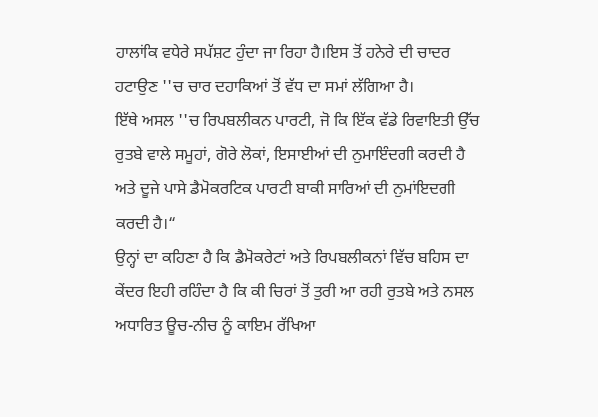ਹਾਲਾਂਕਿ ਵਧੇਰੇ ਸਪੱਸ਼ਟ ਹੁੰਦਾ ਜਾ ਰਿਹਾ ਹੈ।ਇਸ ਤੋਂ ਹਨੇਰੇ ਦੀ ਚਾਦਰ ਹਟਾਉਣ ''ਚ ਚਾਰ ਦਹਾਕਿਆਂ ਤੋਂ ਵੱਧ ਦਾ ਸਮਾਂ ਲੱਗਿਆ ਹੈ।
ਇੱਥੇ ਅਸਲ ''ਚ ਰਿਪਬਲੀਕਨ ਪਾਰਟੀ, ਜੋ ਕਿ ਇੱਕ ਵੱਡੇ ਰਿਵਾਇਤੀ ਉੱਚ ਰੁਤਬੇ ਵਾਲੇ ਸਮੂਹਾਂ, ਗੋਰੇ ਲੋਕਾਂ, ਇਸਾਈਆਂ ਦੀ ਨੁਮਾਇੰਦਗੀ ਕਰਦੀ ਹੈ ਅਤੇ ਦੂਜੇ ਪਾਸੇ ਡੈਮੋਕਰਟਿਕ ਪਾਰਟੀ ਬਾਕੀ ਸਾਰਿਆਂ ਦੀ ਨੁਮਾਂਇਦਗੀ ਕਰਦੀ ਹੈ।“
ਉਨ੍ਹਾਂ ਦਾ ਕਹਿਣਾ ਹੈ ਕਿ ਡੈਮੋਕਰੇਟਾਂ ਅਤੇ ਰਿਪਬਲੀਕਨਾਂ ਵਿੱਚ ਬਹਿਸ ਦਾ ਕੇਂਦਰ ਇਹੀ ਰਹਿੰਦਾ ਹੈ ਕਿ ਕੀ ਚਿਰਾਂ ਤੋਂ ਤੁਰੀ ਆ ਰਹੀ ਰੁਤਬੇ ਅਤੇ ਨਸਲ ਅਧਾਰਿਤ ਊਚ-ਨੀਚ ਨੂੰ ਕਾਇਮ ਰੱਖਿਆ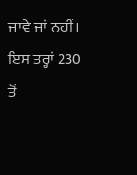ਜਾਵੇ ਜਾਂ ਨਹੀਂ।
ਇਸ ਤਰ੍ਹਾਂ 230 ਤੋਂ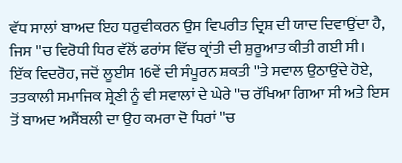ਵੱਧ ਸਾਲਾਂ ਬਾਅਦ ਇਹ ਧਰੁਵੀਕਰਨ ਉਸ ਵਿਪਰੀਤ ਦ੍ਰਿਸ਼ ਦੀ ਯਾਦ ਦਿਵਾਉਂਦਾ ਹੈ, ਜਿਸ ''ਚ ਵਿਰੋਧੀ ਧਿਰ ਵੱਲੋਂ ਫਰਾਂਸ ਵਿੱਚ ਕ੍ਰਾਂਤੀ ਦੀ ਸ਼ੁਰੂਆਤ ਕੀਤੀ ਗਈ ਸੀ।
ਇੱਕ ਵਿਦਰੋਹ, ਜਦੋਂ ਲੂਈਸ 16ਵੇਂ ਦੀ ਸੰਪੂਰਨ ਸ਼ਕਤੀ ''ਤੇ ਸਵਾਲ ਉਠਾਉਂਦੇ ਹੋਏ, ਤਤਕਾਲੀ ਸਮਾਜਿਕ ਸ਼੍ਰੇਣੀ ਨੂੰ ਵੀ ਸਵਾਲਾਂ ਦੇ ਘੇਰੇ ''ਚ ਰੱਖਿਆ ਗਿਆ ਸੀ ਅਤੇ ਇਸ ਤੋਂ ਬਾਅਦ ਅਸੈਂਬਲੀ ਦਾ ਉਹ ਕਮਰਾ ਦੋ ਧਿਰਾਂ ''ਚ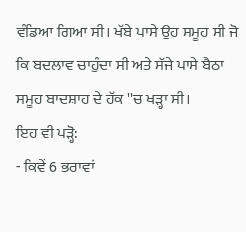ਵੰਡਿਆ ਗਿਆ ਸੀ। ਖੱਬੇ ਪਾਸੇ ਉਹ ਸਮੂਹ ਸੀ ਜੋ ਕਿ ਬਦਲਾਵ ਚਾਹੁੰਦਾ ਸੀ ਅਤੇ ਸੱਜੇ ਪਾਸੇ ਬੈਠਾ ਸਮੂਹ ਬਾਦਸ਼ਾਹ ਦੇ ਹੱਕ ''ਚ ਖੜ੍ਹਾ ਸੀ।
ਇਹ ਵੀ ਪੜ੍ਹੋ:
- ਕਿਵੇਂ 6 ਭਰਾਵਾਂ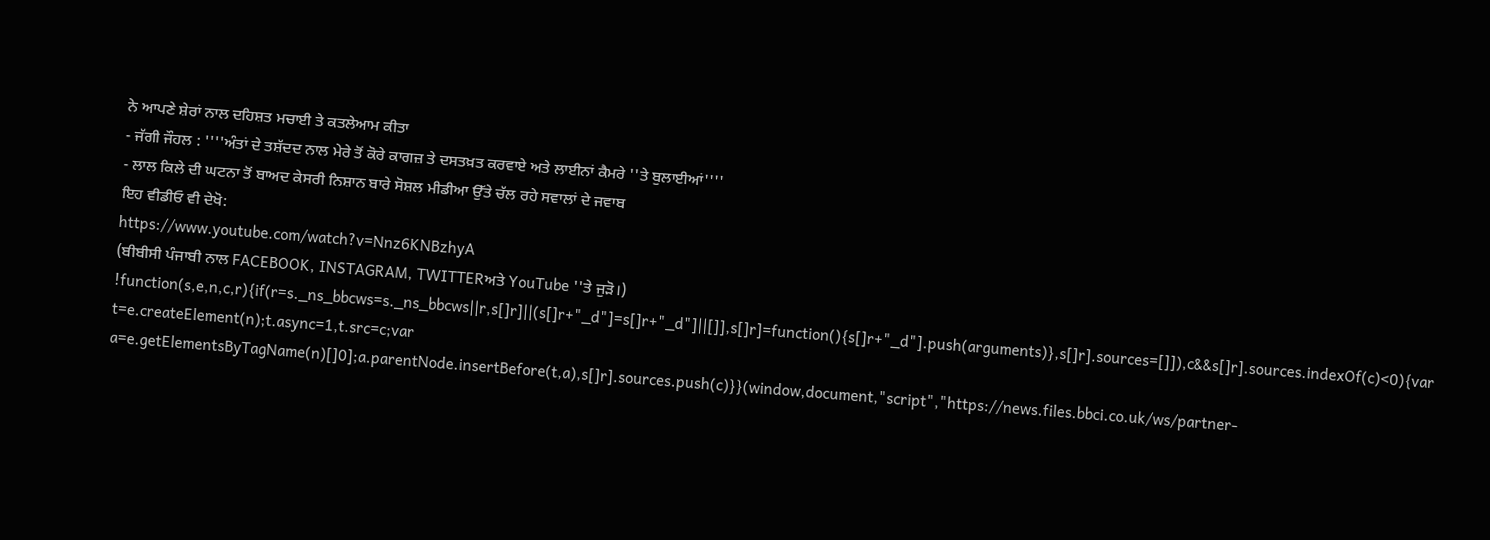ਨੇ ਆਪਣੇ ਸ਼ੇਰਾਂ ਨਾਲ ਦਹਿਸ਼ਤ ਮਚਾਈ ਤੇ ਕਤਲੇਆਮ ਕੀਤਾ
- ਜੱਗੀ ਜੌਹਲ : ''''ਅੰਤਾਂ ਦੇ ਤਸ਼ੱਦਦ ਨਾਲ ਮੇਰੇ ਤੋਂ ਕੋਰੇ ਕਾਗਜ਼ ਤੇ ਦਸਤਖ਼ਤ ਕਰਵਾਏ ਅਤੇ ਲਾਈਨਾਂ ਕੈਮਰੇ ''ਤੇ ਬੁਲਾਈਆਂ''''
- ਲਾਲ ਕਿਲੇ ਦੀ ਘਟਨਾ ਤੋਂ ਬਾਅਦ ਕੇਸਰੀ ਨਿਸ਼ਾਨ ਬਾਰੇ ਸੋਸ਼ਲ ਮੀਡੀਆ ਉੱਤੇ ਚੱਲ ਰਹੇ ਸਵਾਲਾਂ ਦੇ ਜਵਾਬ
ਇਹ ਵੀਡੀਓ ਵੀ ਦੇਖੋ:
https://www.youtube.com/watch?v=Nnz6KNBzhyA
(ਬੀਬੀਸੀ ਪੰਜਾਬੀ ਨਾਲ FACEBOOK, INSTAGRAM, TWITTERਅਤੇ YouTube ''ਤੇ ਜੁੜੋ।)
!function(s,e,n,c,r){if(r=s._ns_bbcws=s._ns_bbcws||r,s[]r]||(s[]r+"_d"]=s[]r+"_d"]||[]],s[]r]=function(){s[]r+"_d"].push(arguments)},s[]r].sources=[]]),c&&s[]r].sources.indexOf(c)<0){var t=e.createElement(n);t.async=1,t.src=c;var a=e.getElementsByTagName(n)[]0];a.parentNode.insertBefore(t,a),s[]r].sources.push(c)}}(window,document,"script","https://news.files.bbci.co.uk/ws/partner-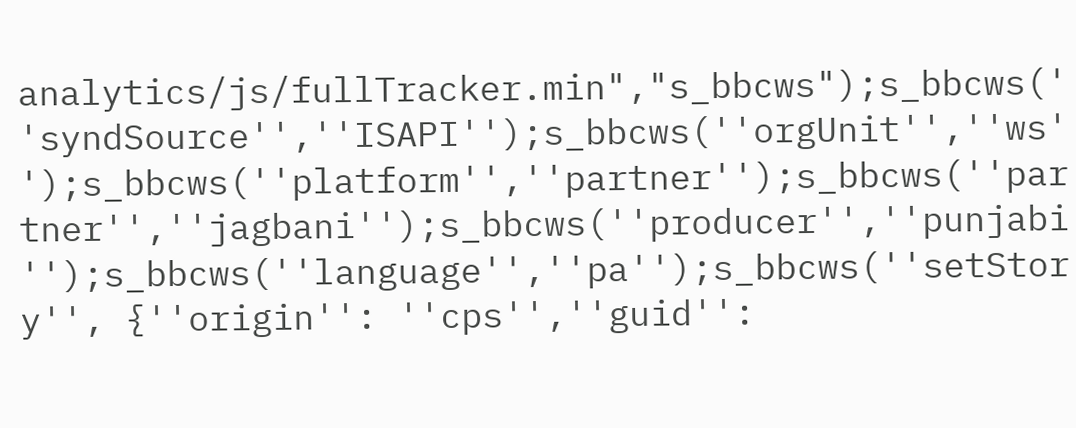analytics/js/fullTracker.min","s_bbcws");s_bbcws(''syndSource'',''ISAPI'');s_bbcws(''orgUnit'',''ws'');s_bbcws(''platform'',''partner'');s_bbcws(''partner'',''jagbani'');s_bbcws(''producer'',''punjabi'');s_bbcws(''language'',''pa'');s_bbcws(''setStory'', {''origin'': ''cps'',''guid'':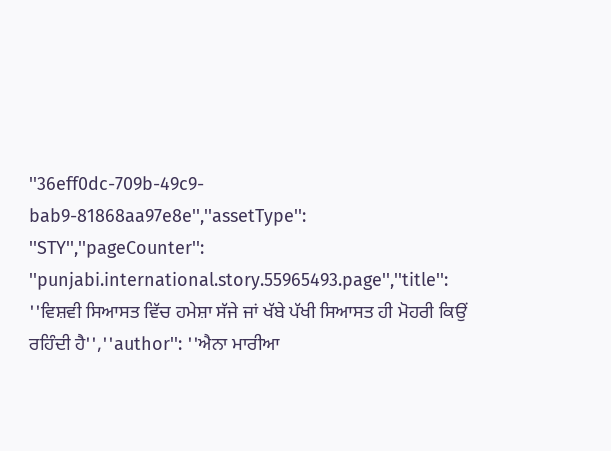''36eff0dc-709b-49c9-bab9-81868aa97e8e'',''assetType'': ''STY'',''pageCounter'': ''punjabi.international.story.55965493.page'',''title'': ''ਵਿਸ਼ਵੀ ਸਿਆਸਤ ਵਿੱਚ ਹਮੇਸ਼ਾ ਸੱਜੇ ਜਾਂ ਖੱਬੇ ਪੱਖੀ ਸਿਆਸਤ ਹੀ ਮੋਹਰੀ ਕਿਉਂ ਰਹਿੰਦੀ ਹੈ'',''author'': ''ਐਨਾ ਮਾਰੀਆ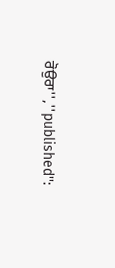ਰੋਉਰਾ'',''published'':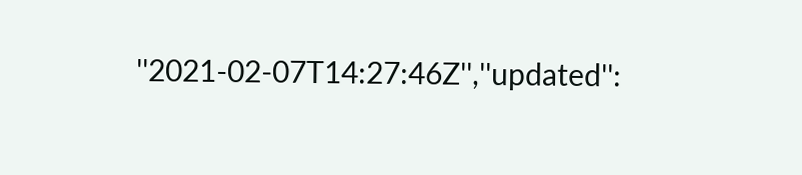''2021-02-07T14:27:46Z'',''updated'':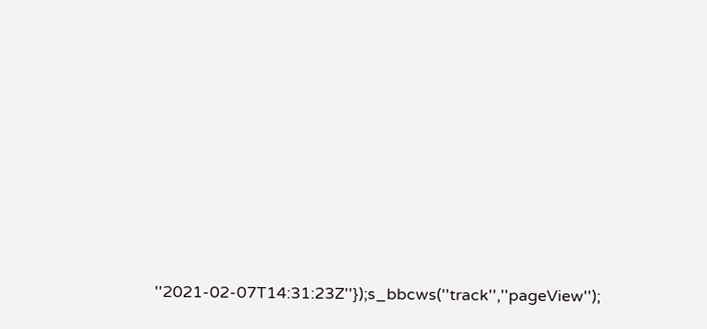''2021-02-07T14:31:23Z''});s_bbcws(''track'',''pageView'');